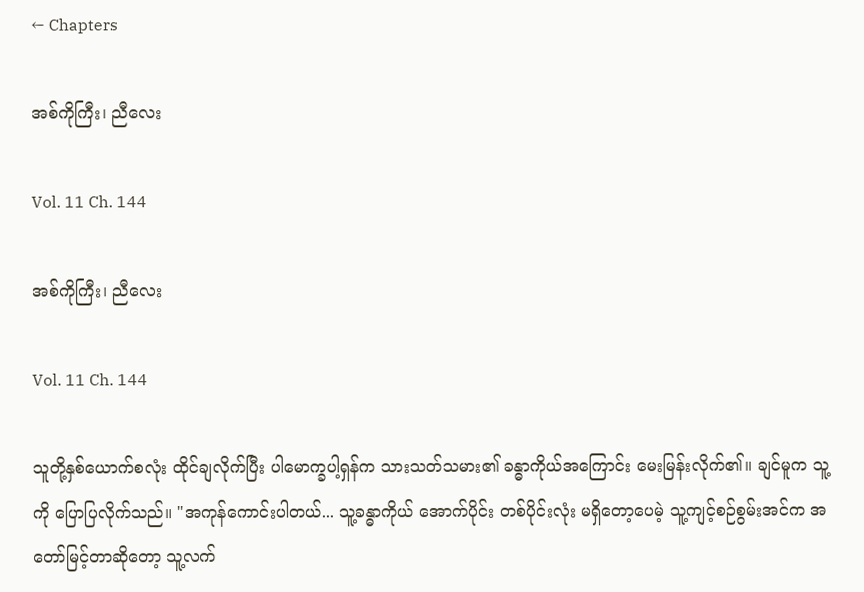← Chapters

အစ်ကိုကြီး၊ ညီလေး

Vol. 11 Ch. 144

အစ်ကိုကြီး၊ ညီလေး

Vol. 11 Ch. 144

သူတို့နှစ်ယောက်စလုံး ထိုင်ချလိုက်ပြီး ပါမောက္ခပါ့ရှန်က သားသတ်သမား၏ ခန္ဓာကိုယ်အကြောင်း မေးမြန်းလိုက်၏။ ချင်မူက သူ့ကို ပြောပြလိုက်သည်။ "အကုန်ကောင်းပါတယ်... သူ့ခန္ဓာကိုယ် အောက်ပိုင်း တစ်ပိုင်းလုံး မရှိတော့ပေမဲ့ သူ့ကျင့်စဉ်စွမ်းအင်က အတော်မြင့်တာဆိုတော့ သူ့လက်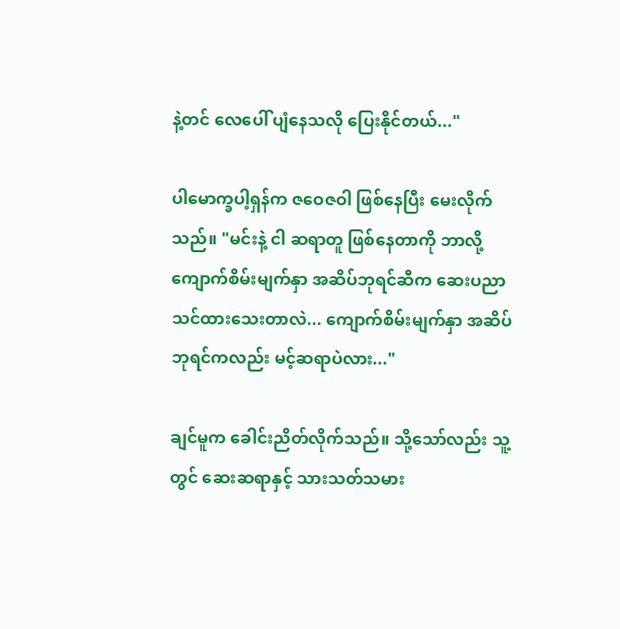နဲ့တင် လေပေါ် ပျံနေသလို ပြေးနိုင်တယ်..."

ပါမောက္ခပါ့ရှန်က ဇဝေဇဝါ ဖြစ်နေပြီး မေးလိုက်သည်။ "မင်းနဲ့ ငါ ဆရာတူ ဖြစ်နေတာကို ဘာလို့ ကျောက်စိမ်းမျက်နှာ အဆိပ်ဘုရင်ဆီက ဆေးပညာ သင်ထားသေးတာလဲ... ကျောက်စိမ်းမျက်နှာ အဆိပ်ဘုရင်ကလည်း မင့်ဆရာပဲလား..."

ချင်မူက ခေါင်းညိတ်လိုက်သည်။ သို့သော်လည်း သူ့တွင် ဆေးဆရာနှင့် သားသတ်သမား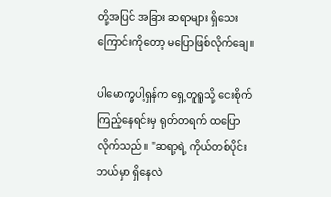တို့အပြင် အခြား ဆရာများ ရှိသေးကြောင်းကိုတော့ မပြောဖြစ်လိုက်ချေ။

ပါမောက္ခပါ့ရှန်က ရှေ့တူရူသို့ ငေးစိုက်ကြည့်နေရင်းမှ ရုတ်တရက် ထပြောလိုက်သည်။ "ဆရာ့ရဲ့ ကိုယ်တစ်ပိုင်း ဘယ်မှာ ရှိနေလဲ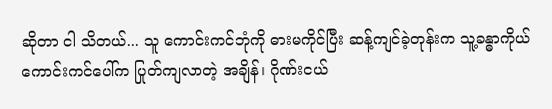ဆိုတာ ငါ သိတယ်... သူ ကောင်းကင်ဘုံကို ဓားမကိုင်ပြီး ဆန့်ကျင်ခဲ့တုန်းက သူ့ခန္ဓာကိုယ် ကောင်းကင်ပေါ်က ပြုတ်ကျလာတဲ့ အချိန်၊ ဂိုဏ်းငယ်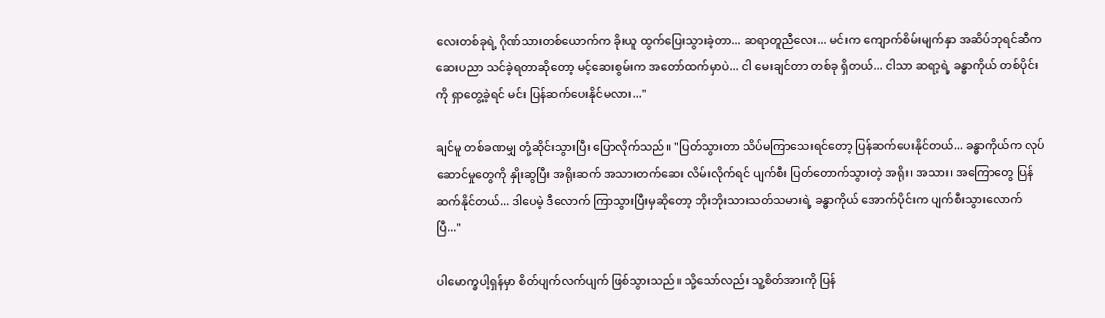လေးတစ်ခုရဲ့ ဂိုဏ်သားတစ်ယောက်က ခိုးယူ ထွက်ပြေးသွားခဲ့တာ... ဆရာတူညီလေး... မင်းက ကျောက်စိမ်းမျက်နှာ အဆိပ်ဘုရင်ဆီက ဆေးပညာ သင်ခဲ့ရတာဆိုတော့ မင့်ဆေးစွမ်းက အတော်ထက်မှာပဲ... ငါ မေးချင်တာ တစ်ခု ရှိတယ်... ငါသာ ဆရာ့ရဲ့ ခန္ဓာကိုယ် တစ်ပိုင်းကို ရှာတွေ့ခဲ့ရင် မင်း ပြန်ဆက်ပေးနိုင်မလား..."

ချင်မူ တစ်ခဏမျှ တုံ့ဆိုင်းသွားပြီး ပြောလိုက်သည်။ "ပြတ်သွားတာ သိပ်မကြာသေးရင်တော့ ပြန်ဆက်ပေးနိုင်တယ်... ခန္ဓာကိုယ်က လုပ်ဆောင်မှုတွေကို နှိုးဆွပြီး အရိုးဆက် အသားတက်ဆေး လိမ်းလိုက်ရင် ပျက်စီး ပြတ်တောက်သွားတဲ့ အရိုး၊ အသား၊ အကြောတွေ ပြန်ဆက်နိုင်တယ်... ဒါပေမဲ့ ဒီလောက် ကြာသွားပြီးမှဆိုတော့ ဘိုးဘိုးသားသတ်သမားရဲ့ ခန္ဓာကိုယ် အောက်ပိုင်းက ပျက်စီးသွားလောက်ပြီ..."

ပါမောက္ခပါ့ရှန်မှာ စိတ်ပျက်လက်ပျက် ဖြစ်သွားသည်။ သို့သော်လည်း သူ့စိတ်အားကို ပြန်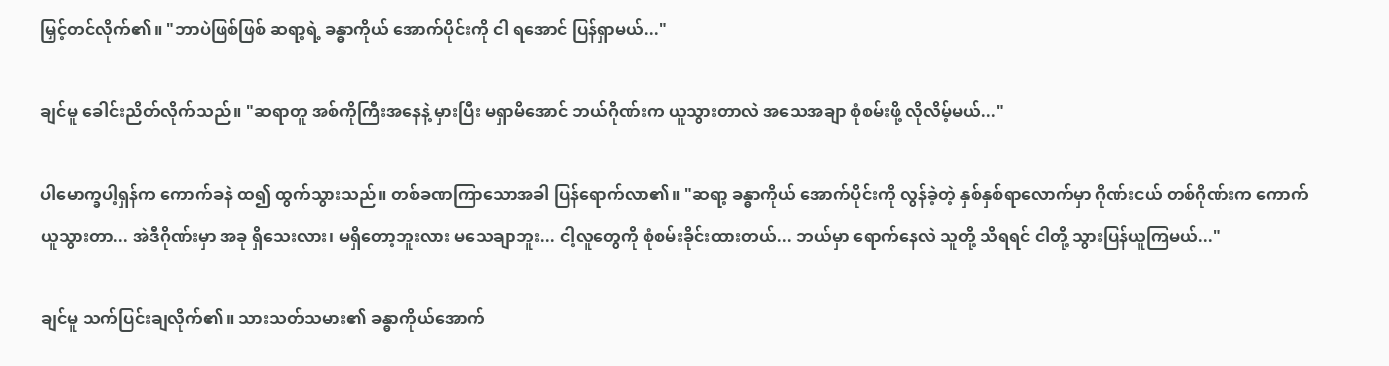မြှင့်တင်လိုက်၏။ "ဘာပဲဖြစ်ဖြစ် ဆရာ့ရဲ့ ခန္ဓာကိုယ် အောက်ပိုင်းကို ငါ ရအောင် ပြန်ရှာမယ်..."

ချင်မူ ခေါင်းညိတ်လိုက်သည်။ "ဆရာတူ အစ်ကိုကြီးအနေနဲ့ မှားပြီး မရှာမိအောင် ဘယ်ဂိုဏ်းက ယူသွားတာလဲ အသေအချာ စုံစမ်းဖို့ လိုလိမ့်မယ်..."

ပါမောက္ခပါ့ရှန်က ကောက်ခနဲ ထ၍ ထွက်သွားသည်။ တစ်ခဏကြာသောအခါ ပြန်ရောက်လာ၏။ "ဆရာ့ ခန္ဓာကိုယ် အောက်ပိုင်းကို လွန်ခဲ့တဲ့ နှစ်နှစ်ရာလောက်မှာ ဂိုဏ်းငယ် တစ်ဂိုဏ်းက ကောက်ယူသွားတာ... အဲဒီဂိုဏ်းမှာ အခု ရှိသေးလား၊ မရှိတော့ဘူးလား မသေချာဘူး... ငါ့လူတွေကို စုံစမ်းခိုင်းထားတယ်... ဘယ်မှာ ရောက်နေလဲ သူတို့ သိရရင် ငါတို့ သွားပြန်ယူကြမယ်..."

ချင်မူ သက်ပြင်းချလိုက်၏။ သားသတ်သမား၏ ခန္ဓာကိုယ်အောက်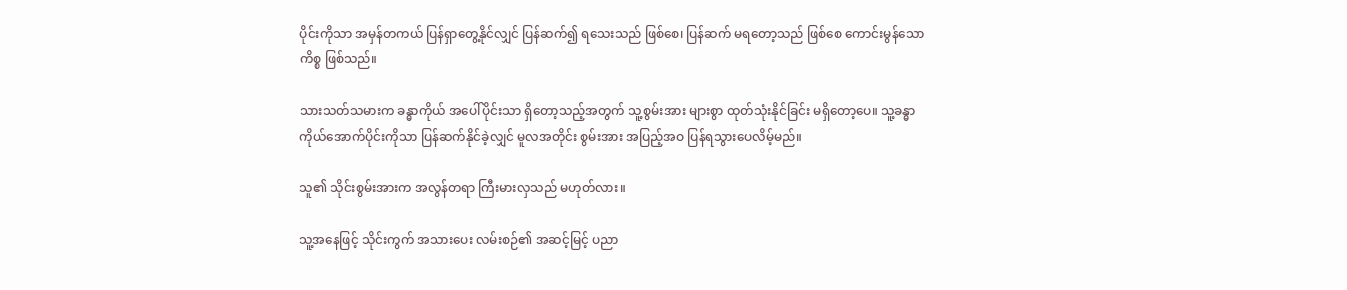ပိုင်းကိုသာ အမှန်တကယ် ပြန်ရှာတွေ့နိုင်လျှင် ပြန်ဆက်၍ ရသေးသည် ဖြစ်စေ၊ ပြန်ဆက် မရတော့သည် ဖြစ်စေ ကောင်းမွန်သော ကိစ္စ ဖြစ်သည်။

သားသတ်သမားက ခန္ဓာကိုယ် အပေါ်ပိုင်းသာ ရှိတော့သည့်အတွက် သူ့စွမ်းအား များစွာ ထုတ်သုံးနိုင်ခြင်း မရှိတော့ပေ။ သူ့ခန္ဓာကိုယ်အောက်ပိုင်းကိုသာ ပြန်ဆက်နိုင်ခဲ့လျှင် မူလအတိုင်း စွမ်းအား အပြည့်အဝ ပြန်ရသွားပေလိမ့်မည်။

သူ၏ သိုင်းစွမ်းအားက အလွန်တရာ ကြီးမားလှသည် မဟုတ်လား။

သူ့အနေဖြင့် သိုင်းကွက် အသားပေး လမ်းစဉ်၏ အဆင့်မြင့် ပညာ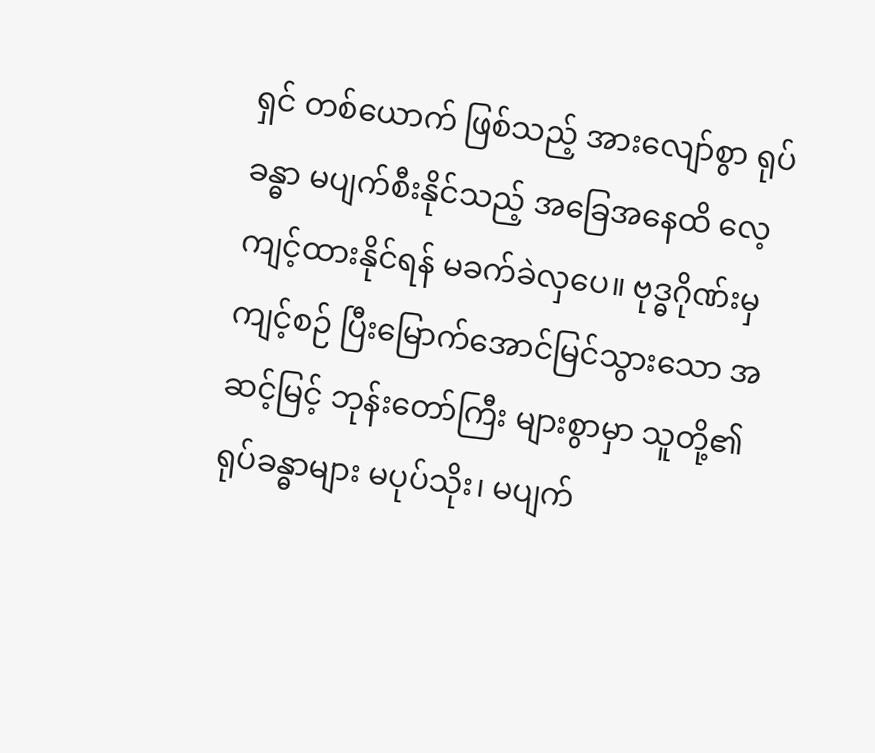ရှင် တစ်ယောက် ဖြစ်သည့် အားလျော်စွာ ရုပ်ခန္ဓာ မပျက်စီးနိုင်သည့် အခြေအနေထိ လေ့ကျင့်ထားနိုင်ရန် မခက်ခဲလှပေ။ ဗုဒ္ဓဂိုဏ်းမှ ကျင့်စဉ် ပြီးမြောက်အောင်မြင်သွားသော အဆင့်မြင့် ဘုန်းတော်ကြီး များစွာမှာ သူတို့၏ ရုပ်ခန္ဓာများ မပုပ်သိုး၊ မပျက်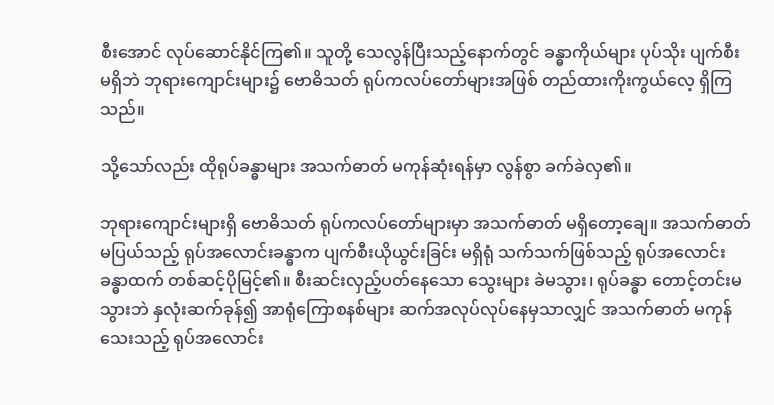စီးအောင် လုပ်ဆောင်နိုင်ကြ၏။ သူတို့ သေလွန်ပြီးသည့်နောက်တွင် ခန္ဓာကိုယ်များ ပုပ်သိုး ပျက်စီး မရှိဘဲ ဘုရားကျောင်းများ၌ ဗောဓိသတ် ရုပ်ကလပ်တော်များအဖြစ် တည်ထားကိုးကွယ်လေ့ ရှိကြသည်။

သို့သော်လည်း ထိုရုပ်ခန္ဓာများ အသက်ဓာတ် မကုန်ဆုံးရန်မှာ လွန်စွာ ခက်ခဲလှ၏။

ဘုရားကျောင်းများရှိ ဗောဓိသတ် ရုပ်ကလပ်တော်များမှာ အသက်ဓာတ် မရှိတော့ချေ။ အသက်ဓာတ် မပြယ်သည့် ရုပ်အလောင်းခန္ဓာက ပျက်စီးယိုယွင်းခြင်း မရှိရုံ သက်သက်ဖြစ်သည့် ရုပ်အလောင်းခန္ဓာထက် တစ်ဆင့်ပိုမြင့်၏။ စီးဆင်းလှည့်ပတ်နေသော သွေးများ ခဲမသွား၊ ရုပ်ခန္ဓာ တောင့်တင်းမသွားဘဲ နှလုံးဆက်ခုန်၍ အာရုံကြောစနစ်များ ဆက်အလုပ်လုပ်နေမှသာလျှင် အသက်ဓာတ် မကုန်သေးသည့် ရုပ်အလောင်း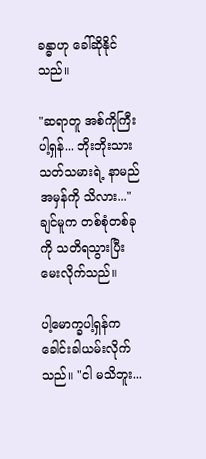ခန္ဓာဟု ခေါ်ဆိုနိုင်သည်။

"ဆရာတူ အစ်ကိုကြီး ပါ့ရှန်... ဘိုးဘိုးသားသတ်သမားရဲ့ နာမည်အမှန်ကို သိလား..." ချင်မူက တစ်စုံတစ်ခုကို သတိရသွားပြီး မေးလိုက်သည်။

ပါ့မောက္ခပါ့ရှန်က ခေါင်းခါယမ်းလိုက်သည်။ "ငါ မသိဘူး...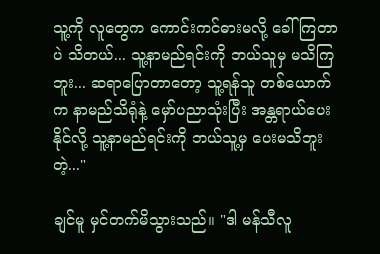သူ့ကို လူတွေက ကောင်းကင်ဓားမလို့ ခေါ်ကြတာပဲ သိတယ်... သူ့နာမည်ရင်းကို ဘယ်သူမှ မသိကြဘူး... ဆရာပြောတာတော့ သူ့ရန်သူ တစ်ယောက်က နာမည်သိရုံနဲ့ မှော်ပညာသုံးပြီး အန္တရာယ်ပေးနိုင်လို့ သူ့နာမည်ရင်းကို ဘယ်သူ့မှ ပေးမသိဘူးတဲ့..."

ချင်မူ မှင်တက်မိသွားသည်။ "ဒါ မန်သီလူ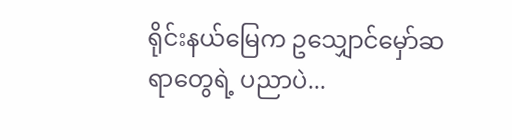ရိုင်းနယ်မြေက ဥသျှောင်မှော်ဆရာတွေရဲ့ ပညာပဲ...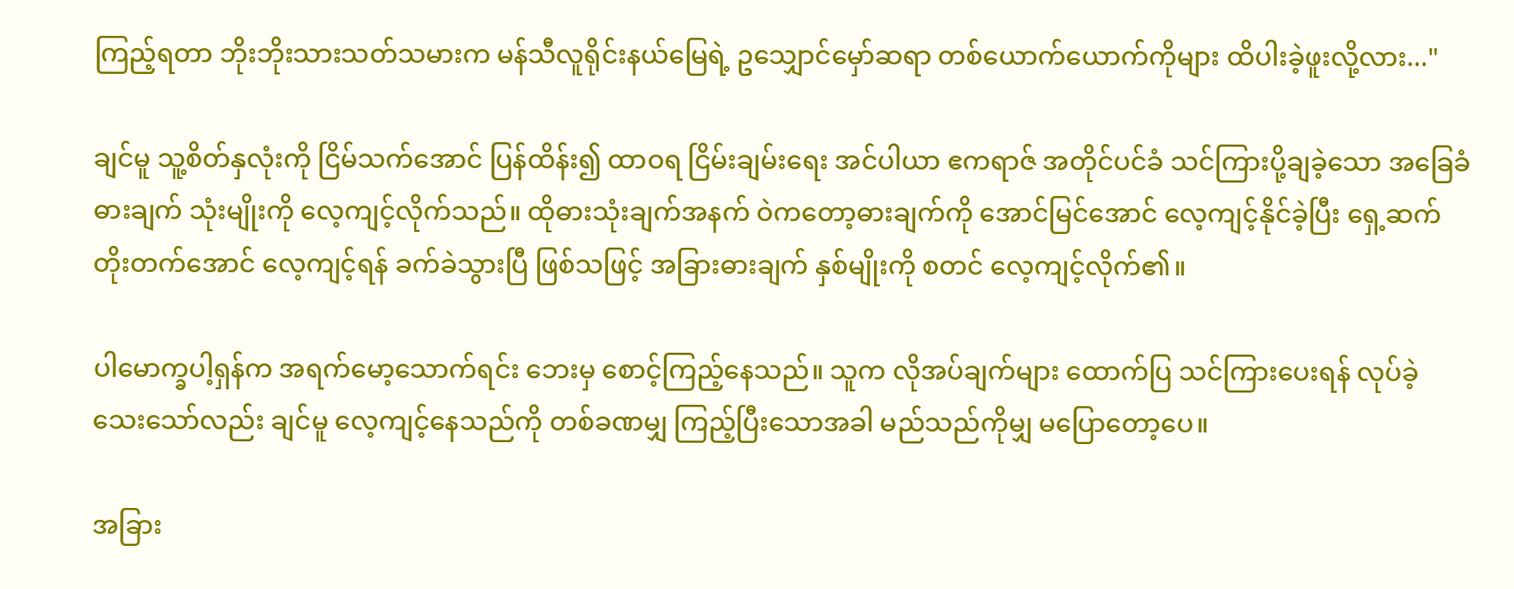ကြည့်ရတာ ဘိုးဘိုးသားသတ်သမားက မန်သီလူရိုင်းနယ်မြေရဲ့ ဥသျှောင်မှော်ဆရာ တစ်ယောက်ယောက်ကိုများ ထိပါးခဲ့ဖူးလို့လား..."

ချင်မူ သူ့စိတ်နှလုံးကို ငြိမ်သက်အောင် ပြန်ထိန်း၍ ထာဝရ ငြိမ်းချမ်းရေး အင်ပါယာ ဧကရာဇ် အတိုင်ပင်ခံ သင်ကြားပို့ချခဲ့သော အခြေခံဓားချက် သုံးမျိုးကို လေ့ကျင့်လိုက်သည်။ ထိုဓားသုံးချက်အနက် ဝဲကတော့ဓားချက်ကို အောင်မြင်အောင် လေ့ကျင့်နိုင်ခဲ့ပြီး ရှေ့ဆက် တိုးတက်အောင် လေ့ကျင့်ရန် ခက်ခဲသွားပြီ ဖြစ်သဖြင့် အခြားဓားချက် နှစ်မျိုးကို စတင် လေ့ကျင့်လိုက်၏။

ပါမောက္ခပါ့ရှန်က အရက်မော့သောက်ရင်း ဘေးမှ စောင့်ကြည့်နေသည်။ သူက လိုအပ်ချက်များ ထောက်ပြ သင်ကြားပေးရန် လုပ်ခဲ့သေးသော်လည်း ချင်မူ လေ့ကျင့်နေသည်ကို တစ်ခဏမျှ ကြည့်ပြီးသောအခါ မည်သည်ကိုမျှ မပြောတော့ပေ။

အခြား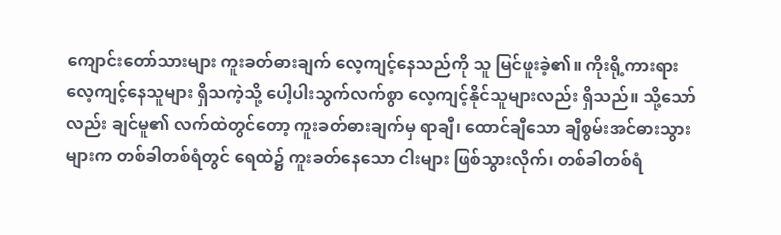ကျောင်းတော်သားများ ကူးခတ်ဓားချက် လေ့ကျင့်နေသည်ကို သူ မြင်ဖူးခဲ့၏။ ကိုးရို့ကားရား လေ့ကျင့်နေသူများ ရှိသကဲ့သို့ ပေါ့ပါးသွက်လက်စွာ လေ့ကျင့်နိုင်သူများလည်း ရှိသည်။ သို့သော်လည်း ချင်မူ၏ လက်ထဲတွင်တော့ ကူးခတ်ဓားချက်မှ ရာချီ၊ ထောင်ချီသော ချီစွမ်းအင်ဓားသွားများက တစ်ခါတစ်ရံတွင် ရေထဲ၌ ကူးခတ်နေသော ငါးများ ဖြစ်သွားလိုက်၊ တစ်ခါတစ်ရံ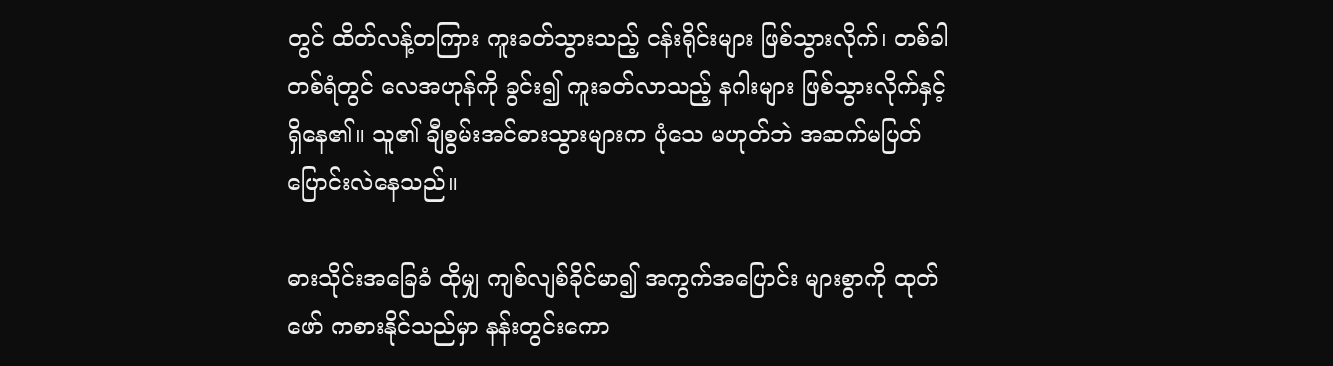တွင် ထိတ်လန့်တကြား ကူးခတ်သွားသည့် ငန်းရိုင်းများ ဖြစ်သွားလိုက်၊ တစ်ခါတစ်ရံတွင် လေအဟုန်ကို ခွင်း၍ ကူးခတ်လာသည့် နဂါးများ ဖြစ်သွားလိုက်နှင့် ရှိနေ၏။ သူ၏ ချီစွမ်းအင်ဓားသွားများက ပုံသေ မဟုတ်ဘဲ အဆက်မပြတ် ပြောင်းလဲနေသည်။

ဓားသိုင်းအခြေခံ ထိုမျှ ကျစ်လျစ်ခိုင်မာ၍ အကွက်အပြောင်း များစွာကို ထုတ်ဖော် ကစားနိုင်သည်မှာ နန်းတွင်းကော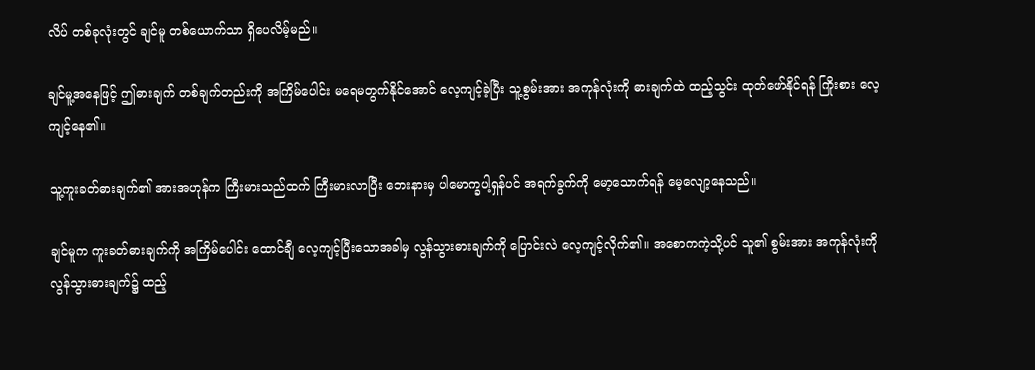လိပ် တစ်ခုလုံးတွင် ချင်မူ တစ်ယောက်သာ ရှိပေလိမ့်မည်။

ချင်မူ့အနေဖြင့် ဤဓားချက် တစ်ချက်တည်းကို အကြိမ်ပေါင်း မရေမတွက်နိုင်အောင် လေ့ကျင့်ခဲ့ပြီး သူ့စွမ်းအား အကုန်လုံးကို ဓားချက်ထဲ ထည့်သွင်း ထုတ်ဖော်နိုင်ရန် ကြိုးစား လေ့ကျင့်နေ၏။

သူ့ကူးခတ်ဓားချက်၏ အားအဟုန်က ကြီးမားသည်ထက် ကြီးမားလာပြီး ဘေးနားမှ ပါမောက္ခပါ့ရှန်ပင် အရက်ခွက်ကို မော့သောက်ရန် မေ့လျော့နေသည်။

ချင်မူက ကူးခတ်ဓားချက်ကို အကြိမ်ပေါင်း ထောင်ချီ လေ့ကျင့်ပြီးသောအခါမှ လွန်သွားဓားချက်ကို ပြောင်းလဲ လေ့ကျင့်လိုက်၏။ အစောကကဲ့သို့ပင် သူ၏ စွမ်းအား အကုန်လုံးကို လွန်သွားဓားချက်၌ ထည့်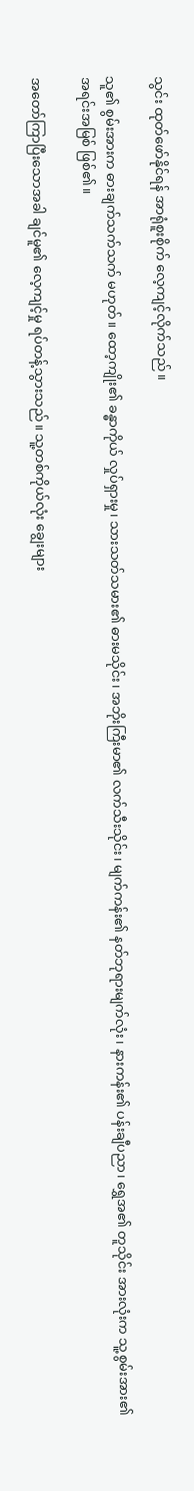သွင်း ထုတ်ဖော်နိုင်ရန် အာရုံစူးစိုက် လေ့ကျင့်လိုက်သည်။

သူ၏ စွမ်းအားက ဓားချက်သက်သက် မဟုတ်။ ထော့ကျိုး၏ ခန္ဓာကိုယ် လှုပ်ရှားမှု၊ သားသတ်သမား၏ ဓားမသိုင်း၊ အဘိုးကြီးမာ၏ လက်သီးသိုင်း၊ မျက်ကန်း၏ နတ်ဘုရားမျက်လုံး၊ နားကန်း၏ ပန်းချီပညာ၊ ရွှေအ၏ တူသိုင်း အားလုံးက သူ့စွမ်းအား၏ အရင်းအမြစ် ဖြစ်၏။

အတော်ကြာပြီးသောအခါ ချင်မူ၏ လေ့ကျင့်မှု ရပ်တန့်သွားသည်။ သူ့တစ်ကိုယ်လုံး ချွေးများ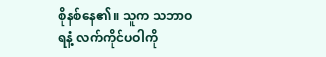စိုနစ်နေ၏။ သူက သဘာဝရနံ့ လက်ကိုင်ပဝါကို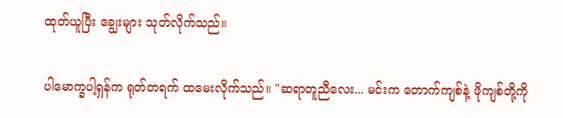ထုတ်ယူပြီး ချွေးများ သုတ်လိုက်သည်။

ပါမောက္ခပါ့ရှန်က ရုတ်တရက် ထမေးလိုက်သည်။ "ဆရာတူညီလေး... မင်းက တောက်ကျစ်နဲ့ ဖိုကျစ်တို့ကို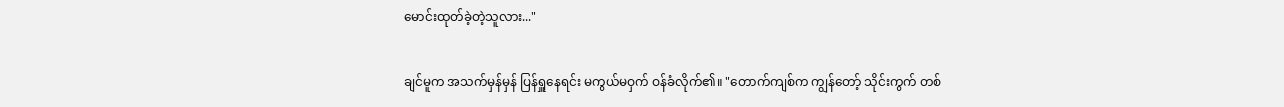မောင်းထုတ်ခဲ့တဲ့သူလား..."

ချင်မူက အသက်မှန်မှန် ပြန်ရှူနေရင်း မကွယ်မဝှက် ဝန်ခံလိုက်၏။ "တောက်ကျစ်က ကျွန်တော့် သိုင်းကွက် တစ်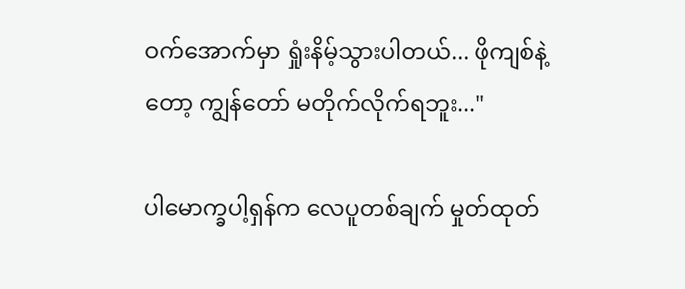ဝက်အောက်မှာ ရှုံးနိမ့်သွားပါတယ်... ဖိုကျစ်နဲ့တော့ ကျွန်တော် မတိုက်လိုက်ရဘူး..."

ပါမောက္ခပါ့ရှန်က လေပူတစ်ချက် မှုတ်ထုတ်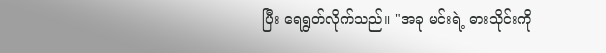ပြီး ရေရွတ်လိုက်သည်။ "အခု မင်းရဲ့ ဓားသိုင်းကို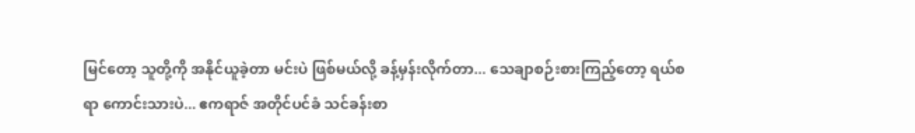မြင်တော့ သူတို့ကို အနိုင်ယူခဲ့တာ မင်းပဲ ဖြစ်မယ်လို့ ခန့်မှန်းလိုက်တာ... သေချာစဉ်းစားကြည့်တော့ ရယ်စရာ ကောင်းသားပဲ... ဧကရာဇ် အတိုင်ပင်ခံ သင်ခန်းစာ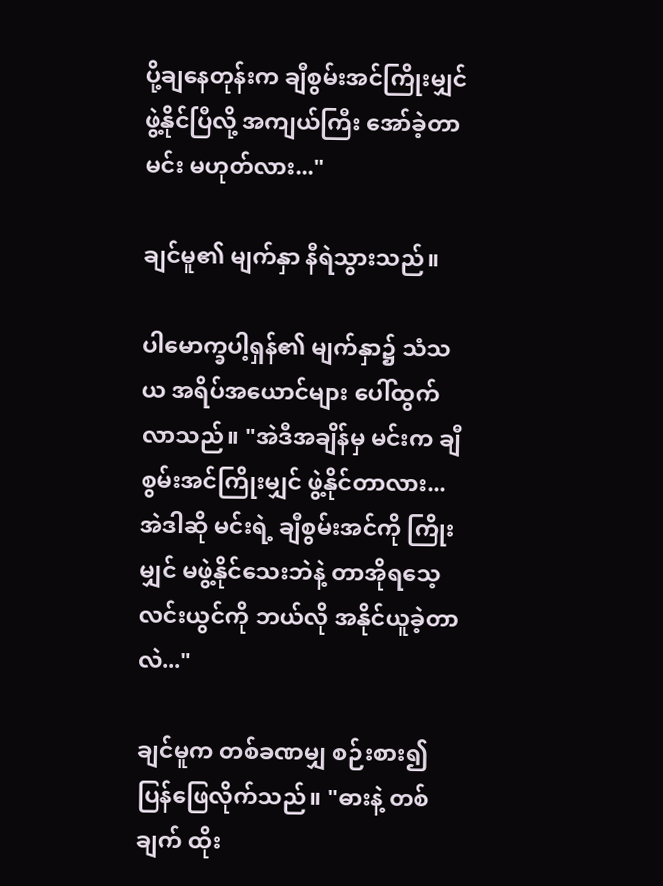ပို့ချနေတုန်းက ချီစွမ်းအင်ကြိုးမျှင် ဖွဲ့နိုင်ပြီလို့ အကျယ်ကြီး အော်ခဲ့တာ မင်း မဟုတ်လား..."

ချင်မူ၏ မျက်နှာ နီရဲသွားသည်။

ပါမောက္ခပါ့ရှန်၏ မျက်နှာ၌ သံသယ အရိပ်အယောင်များ ပေါ်ထွက်လာသည်။ "အဲဒီအချိန်မှ မင်းက ချီစွမ်းအင်ကြိုးမျှင် ဖွဲ့နိုင်တာလား... အဲဒါဆို မင်းရဲ့ ချီစွမ်းအင်ကို ကြိုးမျှင် မဖွဲ့နိုင်သေးဘဲနဲ့ တာအိုရသေ့လင်းယွင်ကို ဘယ်လို အနိုင်ယူခဲ့တာလဲ..."

ချင်မူက တစ်ခဏမျှ စဉ်းစား၍ ပြန်ဖြေလိုက်သည်။ "ဓားနဲ့ တစ်ချက် ထိုး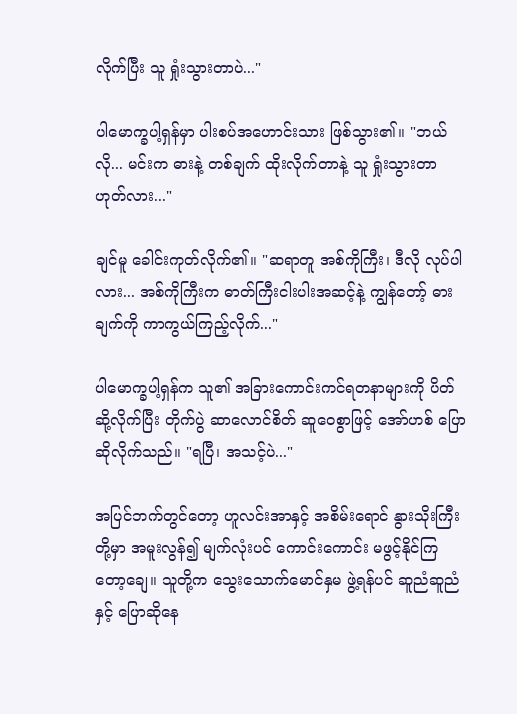လိုက်ပြီး သူ ရှုံးသွားတာပဲ..."

ပါမောက္ခပါ့ရှန်မှာ ပါးစပ်အဟောင်းသား ဖြစ်သွား၏။ "ဘယ်လို... မင်းက ဓားနဲ့ တစ်ချက် ထိုးလိုက်တာနဲ့ သူ ရှုံးသွားတာ ဟုတ်လား..."

ချင်မူ ခေါင်းကုတ်လိုက်၏။ "ဆရာတူ အစ်ကိုကြီး၊ ဒီလို လုပ်ပါလား... အစ်ကိုကြီးက ဓာတ်ကြီးငါးပါးအဆင့်နဲ့ ကျွန်တော့် ဓားချက်ကို ကာကွယ်ကြည့်လိုက်..."

ပါမောက္ခပါ့ရှန်က သူ၏ အခြားကောင်းကင်ရတနာများကို ပိတ်ဆို့လိုက်ပြီး တိုက်ပွဲ ဆာလောင်စိတ် ဆူဝေစွာဖြင့် အော်ဟစ် ပြောဆိုလိုက်သည်။ "ရပြီ၊ အသင့်ပဲ..."

အပြင်ဘက်တွင်တော့ ဟူလင်းအာနှင့် အစိမ်းရောင် နွားသိုးကြီးတို့မှာ အမူးလွန်၍ မျက်လုံးပင် ကောင်းကောင်း မဖွင့်နိုင်ကြတော့ချေ။ သူတို့က သွေးသောက်မောင်နှမ ဖွဲ့ရန်ပင် ဆူညံဆူညံနှင့် ပြောဆိုနေ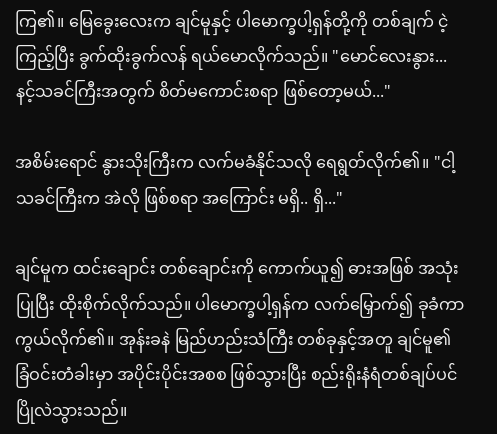ကြ၏။ မြေခွေးလေးက ချင်မူနှင့် ပါမောက္ခပါ့ရှန်တို့ကို တစ်ချက် ငဲ့ကြည့်ပြီး ခွက်ထိုးခွက်လန် ရယ်မောလိုက်သည်။ "မောင်လေးနွား... နင့်သခင်ကြီးအတွက် စိတ်မကောင်းစရာ ဖြစ်တော့မယ်..."

အစိမ်းရောင် နွားသိုးကြီးက လက်မခံနိုင်သလို ရေရွတ်လိုက်၏။ "ငါ့သခင်ကြီးက အဲလို ဖြစ်စရာ အကြောင်း မရှိ.. ရှိ..."

ချင်မူက ထင်းချောင်း တစ်ချောင်းကို ကောက်ယူ၍ ဓားအဖြစ် အသုံးပြုပြီး ထိုးစိုက်လိုက်သည်။ ပါမောက္ခပါ့ရှန်က လက်မြှောက်၍ ခုခံကာကွယ်လိုက်၏။ အုန်းခနဲ မြည်ဟည်းသံကြီး တစ်ခုနှင့်အတူ ချင်မူ၏ ခြံဝင်းတံခါးမှာ အပိုင်းပိုင်းအစစ ဖြစ်သွားပြီး စည်းရိုးနံရံတစ်ချပ်ပင် ပြိုလဲသွားသည်။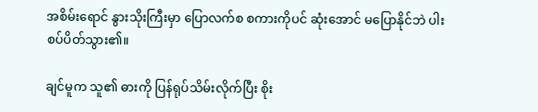အစိမ်းရောင် နွားသိုးကြီးမှာ ပြောလက်စ စကားကိုပင် ဆုံးအောင် မပြောနိုင်ဘဲ ပါးစပ်ပိတ်သွား၏။

ချင်မူက သူ၏ ဓားကို ပြန်ရုပ်သိမ်းလိုက်ပြီး စိုး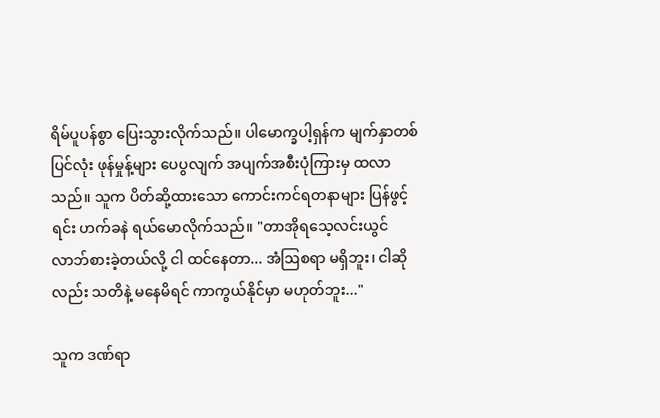ရိမ်ပူပန်စွာ ပြေးသွားလိုက်သည်။ ပါမောက္ခပါ့ရှန်က မျက်နှာတစ်ပြင်လုံး ဖုန်မှုန့်များ ပေပွလျက် အပျက်အစီးပုံကြားမှ ထလာသည်။ သူက ပိတ်ဆို့ထားသော ကောင်းကင်ရတနာများ ပြန်ဖွင့်ရင်း ဟက်ခနဲ ရယ်မောလိုက်သည်။ "တာအိုရသေ့လင်းယွင် လာဘ်စားခဲ့တယ်လို့ ငါ ထင်နေတာ... အံဩစရာ မရှိဘူး၊ ငါဆိုလည်း သတိနဲ့ မနေမိရင် ကာကွယ်နိုင်မှာ မဟုတ်ဘူး..."

သူက ဒဏ်ရာ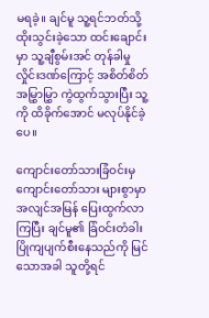မရခဲ့။ ချင်မူ သူ့ရင်ဘတ်သို့ ထိုးသွင်းခဲ့သော ထင်းချောင်းမှာ သူ့ချီစွမ်းအင် တုန်ခါမှုလှိုင်းဒဏ်ကြောင့် အစိတ်စိတ်အမြွှာမြွှာ ကွဲထွက်သွားပြီး သူ့ကို ထိခိုက်အောင် မလုပ်နိုင်ခဲ့ပေ။

ကျောင်းတော်သားခြံဝင်းမှ ကျောင်းတော်သား များစွာမှာ အလျင်အမြန် ပြေးထွက်လာကြပြီး ချင်မူ၏ ခြံဝင်းတံခါး ပြိုကျပျက်စီးနေသည်ကို မြင်သောအခါ သူတို့ရင်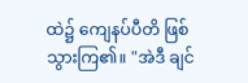ထဲ၌ ကျေနပ်ပီတိ ဖြစ်သွားကြ၏။ "အဲဒီ ချင်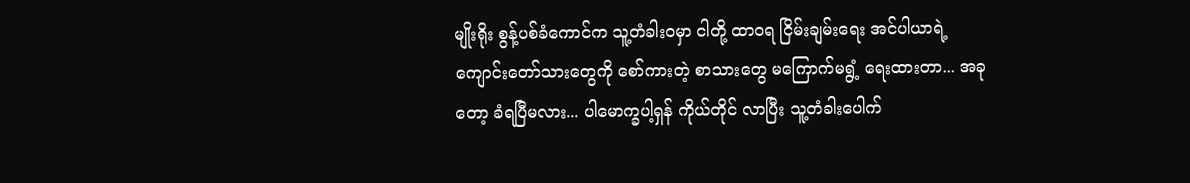မျိုးရိုး စွန့်ပစ်ခံကောင်က သူ့တံခါးဝမှာ ငါတို့ ထာဝရ ငြိမ်းချမ်းရေး အင်ပါယာရဲ့ ကျောင်းတော်သားတွေကို စော်ကားတဲ့ စာသားတွေ မကြောက်မရွံ့ ရေးထားတာ... အခုတော့ ခံရပြီမလား... ပါမောက္ခပါ့ရှန် ကိုယ်တိုင် လာပြီး သူ့တံခါးပေါက်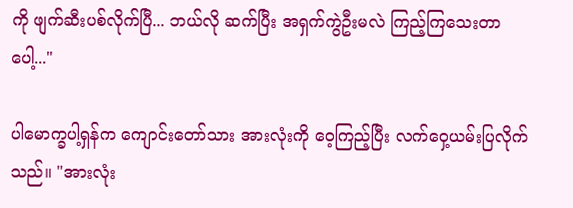ကို ဖျက်ဆီးပစ်လိုက်ပြီ... ဘယ်လို ဆက်ပြီး အရှက်ကွဲဦးမလဲ ကြည့်ကြသေးတာပေါ့..."

ပါမောက္ခပါ့ရှန်က ကျောင်းတော်သား အားလုံးကို ဝေ့ကြည့်ပြီး လက်ဝှေ့ယမ်းပြလိုက်သည်။ "အားလုံး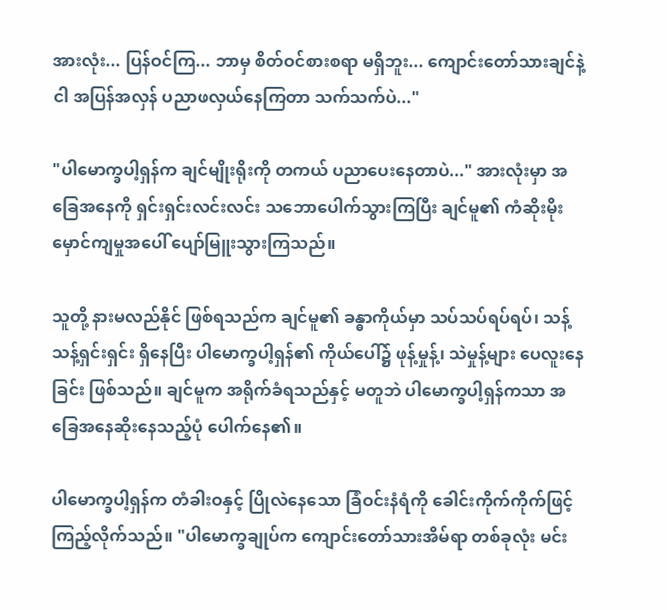အားလုံး... ပြန်ဝင်ကြ... ဘာမှ စိတ်ဝင်စားစရာ မရှိဘူး... ကျောင်းတော်သားချင်နဲ့ ငါ အပြန်အလှန် ပညာဖလှယ်နေကြတာ သက်သက်ပဲ..."

"ပါမောက္ခပါ့ရှန်က ချင်မျိုးရိုးကို တကယ် ပညာပေးနေတာပဲ..." အားလုံးမှာ အခြေအနေကို ရှင်းရှင်းလင်းလင်း သဘောပေါက်သွားကြပြီး ချင်မူ၏ ကံဆိုးမိုးမှောင်ကျမှုအပေါ် ပျော်မြူးသွားကြသည်။

သူတို့ နားမလည်နိုင် ဖြစ်ရသည်က ချင်မူ၏ ခန္ဓာကိုယ်မှာ သပ်သပ်ရပ်ရပ်၊ သန့်သန့်ရှင်းရှင်း ရှိနေပြီး ပါမောက္ခပါ့ရှန်၏ ကိုယ်ပေါ်၌ ဖုန့်မှုန့်၊ သဲမှုန့်များ ပေလူးနေခြင်း ဖြစ်သည်။ ချင်မူက အရိုက်ခံရသည်နှင့် မတူဘဲ ပါမောက္ခပါ့ရှန်ကသာ အခြေအနေဆိုးနေသည့်ပုံ ပေါက်နေ၏။

ပါမောက္ခပါ့ရှန်က တံခါးဝနှင့် ပြိုလဲနေသော ခြံဝင်းနံရံကို ခေါင်းကိုက်ကိုက်ဖြင့် ကြည့်လိုက်သည်။ "ပါမောက္ခချုပ်က ကျောင်းတော်သားအိမ်ရာ တစ်ခုလုံး မင်း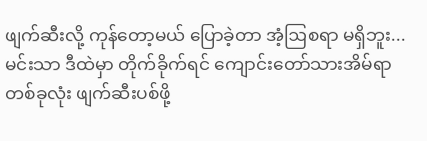ဖျက်ဆီးလို့ ကုန်တော့မယ် ပြောခဲ့တာ အံ့ဩစရာ မရှိဘူး... မင်းသာ ဒီထဲမှာ တိုက်ခိုက်ရင် ကျောင်းတော်သားအိမ်ရာတစ်ခုလုံး ဖျက်ဆီးပစ်ဖို့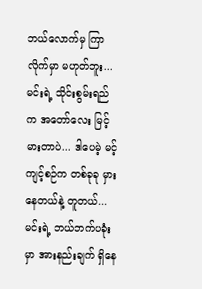ဘယ်လောက်မှ ကြာလိုက်မှာ မဟုတ်ဘူး... မင်းရဲ့ သိုင်းစွမ်းရည်က အတော်လေး မြင့်မားတာပဲ... ဒါပေမဲ့ မင့်ကျင့်စဉ်က တစ်ခုခု မှားနေတယ်နဲ့ တူတယ်... မင်းရဲ့ ဘယ်ဘက်ပခုံးမှာ အားနည်းချက် ရှိနေ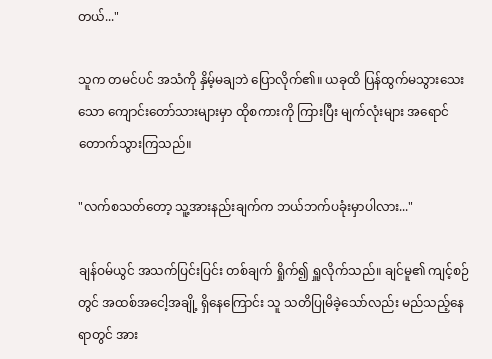တယ်..."

သူက တမင်ပင် အသံကို နှိမ့်မချဘဲ ပြောလိုက်၏။ ယခုထိ ပြန်ထွက်မသွားသေးသော ကျောင်းတော်သားများမှာ ထိုစကားကို ကြားပြီး မျက်လုံးများ အရောင်တောက်သွားကြသည်။

"လက်စသတ်တော့ သူ့အားနည်းချက်က ဘယ်ဘက်ပခုံးမှာပါလား..."

ချန်ဝမ်ယွင် အသက်ပြင်းပြင်း တစ်ချက် ရှိုက်၍ ရှူလိုက်သည်။ ချင်မူ၏ ကျင့်စဉ်တွင် အထစ်အငေါ့အချို့ ရှိနေကြောင်း သူ သတိပြုမိခဲ့သော်လည်း မည်သည့်နေရာတွင် အား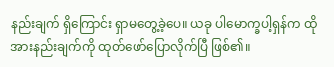နည်းချက် ရှိကြောင်း ရှာမတွေ့ခဲ့ပေ။ ယခု ပါမောက္ခပါ့ရှန်က ထိုအားနည်းချက်ကို ထုတ်ဖော်ပြောလိုက်ပြီ ဖြစ်၏။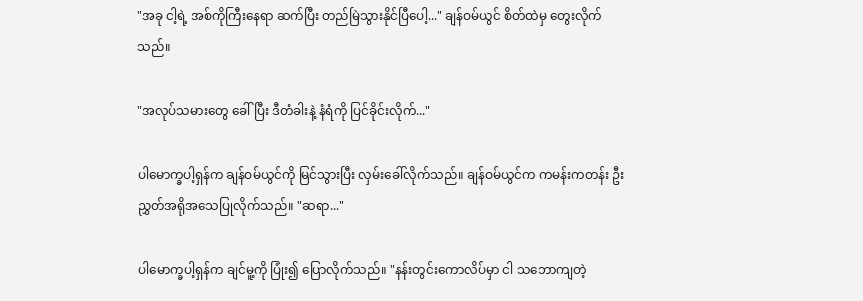"အခု ငါ့ရဲ့ အစ်ကိုကြီးနေရာ ဆက်ပြီး တည်မြဲသွားနိုင်ပြီပေါ့..." ချန်ဝမ်ယွင် စိတ်ထဲမှ တွေးလိုက်သည်။

"အလုပ်သမားတွေ ခေါ်ပြီး ဒီတံခါးနဲ့ နံရံကို ပြင်ခိုင်းလိုက်..."

ပါမောက္ခပါ့ရှန်က ချန်ဝမ်ယွင်ကို မြင်သွားပြီး လှမ်းခေါ်လိုက်သည်။ ချန်ဝမ်ယွင်က ကမန်းကတန်း ဦးညွှတ်အရိုအသေပြုလိုက်သည်။ "ဆရာ..."

ပါမောက္ခပါ့ရှန်က ချင်မူ့ကို ပြုံး၍ ပြောလိုက်သည်။ "နန်းတွင်းကောလိပ်မှာ ငါ သဘောကျတဲ့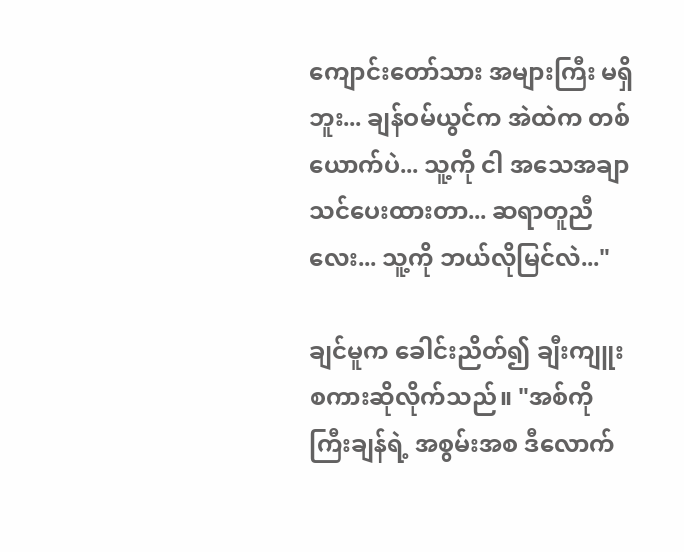ကျောင်းတော်သား အများကြီး မရှိဘူး... ချန်ဝမ်ယွင်က အဲထဲက တစ်ယောက်ပဲ... သူ့ကို ငါ အသေအချာ သင်ပေးထားတာ... ဆရာတူညီလေး... သူ့ကို ဘယ်လိုမြင်လဲ..."

ချင်မူက ခေါင်းညိတ်၍ ချီးကျူးစကားဆိုလိုက်သည်။ "အစ်ကိုကြီးချန်ရဲ့ အစွမ်းအစ ဒီလောက်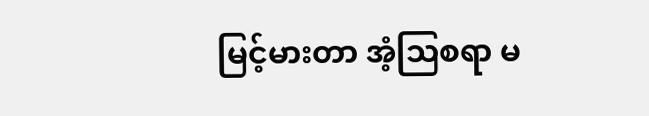မြင့်မားတာ အံ့ဩစရာ မ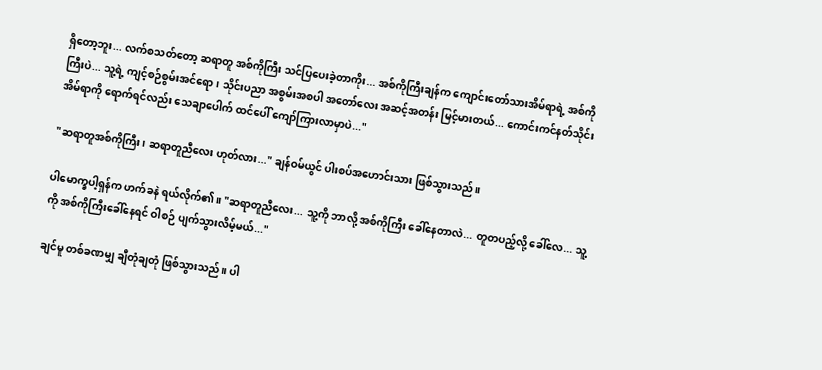ရှိတော့ဘူး... လက်စသတ်တော့ ဆရာတူ အစ်ကိုကြီး သင်ပြပေးခဲ့တာကိုး... အစ်ကိုကြီးချန်က ကျောင်းတော်သားအိမ်ရာရဲ့ အစ်ကိုကြီးပဲ... သူ့ရဲ့ ကျင့်စဉ်စွမ်းအင်ရော၊ သိုင်းပညာ အစွမ်းအစပါ အတော်လေး အဆင့်အတန်း မြင့်မားတယ်... ကောင်းကင်နတ်သိုင်းအိမ်ရာကို ရောက်ရင်လည်း သေချာပေါက် ထင်ပေါ် ကျော်ကြားလာမှာပဲ..."

"ဆရာတူအစ်ကိုကြီး၊ ဆရာတူညီလေး ဟုတ်လား..." ချန်ဝမ်ယွင် ပါးစပ်အဟောင်းသား ဖြစ်သွားသည်။

ပါမောက္ခပါ့ရှန်က ဟက်ခနဲ ရယ်လိုက်၏။ "ဆရာတူညီလေး... သူ့ကို ဘာလို့ အစ်ကိုကြီး ခေါ်နေတာလဲ... တူတပည့်လို့ ခေါ်လေ... သူ့ကို အစ်ကိုကြီးခေါ်နေရင် ဝါစဉ် ပျက်သွားလိမ့်မယ်..."

ချင်မူ တစ်ခဏမျှ ချီတုံချတုံ ဖြစ်သွားသည်။ ပါ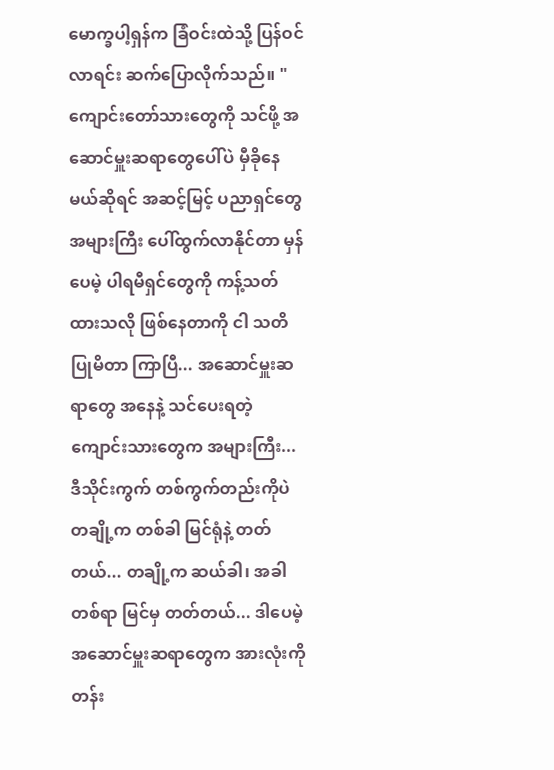မောက္ခပါ့ရှန်က ခြံဝင်းထဲသို့ ပြန်ဝင်လာရင်း ဆက်ပြောလိုက်သည်။ "ကျောင်းတော်သားတွေကို သင်ဖို့ အဆောင်မှူးဆရာတွေပေါ်ပဲ မှီခိုနေမယ်ဆိုရင် အဆင့်မြင့် ပညာရှင်တွေ အများကြီး ပေါ်ထွက်လာနိုင်တာ မှန်ပေမဲ့ ပါရမီရှင်တွေကို ကန့်သတ်ထားသလို ဖြစ်နေတာကို ငါ သတိပြုမိတာ ကြာပြီ... အဆောင်မှူးဆရာတွေ အနေနဲ့ သင်ပေးရတဲ့ ကျောင်းသားတွေက အများကြီး... ဒီသိုင်းကွက် တစ်ကွက်တည်းကိုပဲ တချို့က တစ်ခါ မြင်ရုံနဲ့ တတ်တယ်... တချို့က ဆယ်ခါ၊ အခါတစ်ရာ မြင်မှ တတ်တယ်... ဒါပေမဲ့ အဆောင်မှူးဆရာတွေက အားလုံးကို တန်း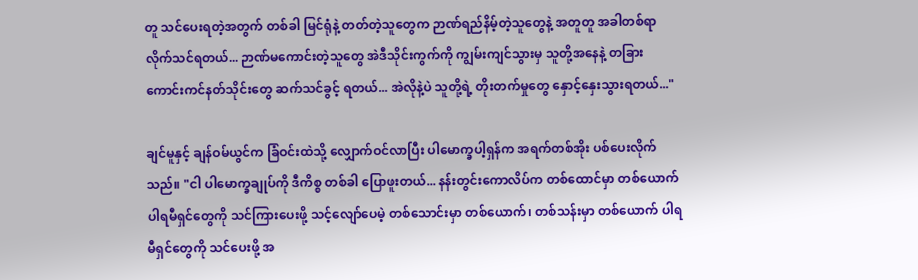တူ သင်ပေးရတဲ့အတွက် တစ်ခါ မြင်ရုံနဲ့ တတ်တဲ့သူတွေက ဉာဏ်ရည်နိမ့်တဲ့သူတွေနဲ့ အတူတူ အခါတစ်ရာ လိုက်သင်ရတယ်... ဉာဏ်မကောင်းတဲ့သူတွေ အဲဒီသိုင်းကွက်ကို ကျွမ်းကျင်သွားမှ သူတို့အနေနဲ့ တခြား ကောင်းကင်နတ်သိုင်းတွေ ဆက်သင်ခွင့် ရတယ်... အဲလိုနဲ့ပဲ သူတို့ရဲ့ တိုးတက်မှုတွေ နှောင့်နှေးသွားရတယ်..."

ချင်မူနှင့် ချန်ဝမ်ယွင်က ခြံဝင်းထဲသို့ လျှောက်ဝင်လာပြီး ပါမောက္ခပါ့ရှန်က အရက်တစ်အိုး ပစ်ပေးလိုက်သည်။ "ငါ ပါမောက္ခချုပ်ကို ဒီကိစ္စ တစ်ခါ ပြောဖူးတယ်... နန်းတွင်းကောလိပ်က တစ်ထောင်မှာ တစ်ယောက် ပါရမီရှင်တွေကို သင်ကြားပေးဖို့ သင့်လျော်ပေမဲ့ တစ်သောင်းမှာ တစ်ယောက်၊ တစ်သန်းမှာ တစ်ယောက် ပါရမီရှင်တွေကို သင်ပေးဖို့ အ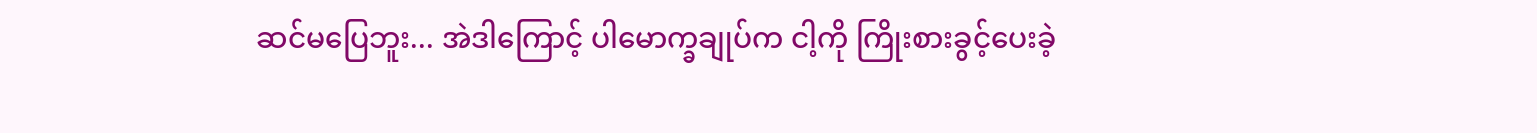ဆင်မပြေဘူး... အဲဒါကြောင့် ပါမောက္ခချုပ်က ငါ့ကို ကြိုးစားခွင့်ပေးခဲ့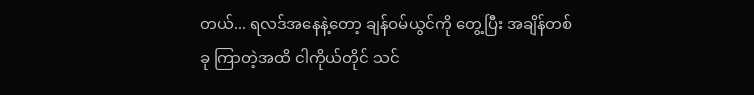တယ်... ရလဒ်အနေနဲ့တော့ ချန်ဝမ်ယွင်ကို တွေ့ပြီး အချိန်တစ်ခု ကြာတဲ့အထိ ငါကိုယ်တိုင် သင်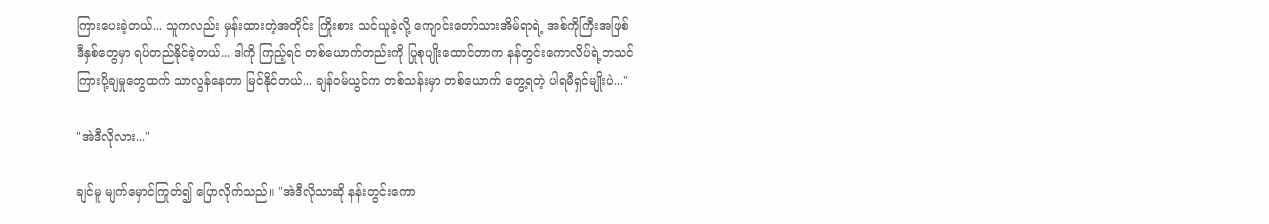ကြားပေးခဲ့တယ်... သူကလည်း မှန်းထားတဲ့အတိုင်း ကြိုးစား သင်ယူခဲ့လို့ ကျောင်းတော်သားအိမ်ရာရဲ့ အစ်ကိုကြီးအဖြစ် ဒီနှစ်တွေမှာ ရပ်တည်နိုင်ခဲ့တယ်... ဒါကို ကြည့်ရင် တစ်ယောက်တည်းကို ပြုစုပျိုးထောင်တာက နန်တွင်းကောလိပ်ရဲ့ဘသင်ကြားပို့ချမှုတွေထက် သာလွန်နေတာ မြင်နိုင်တယ်... ချန်ဝမ်ယွင်က တစ်သန်းမှာ တစ်ယောက် တွေ့ရတဲ့ ပါရမီရှင်မျိုးပဲ..."

"အဲဒီလိုလား..."

ချင်မူ မျက်မှောင်ကြုတ်၍ ပြောလိုက်သည်။ "အဲဒီလိုသာဆို နန်းတွင်းကော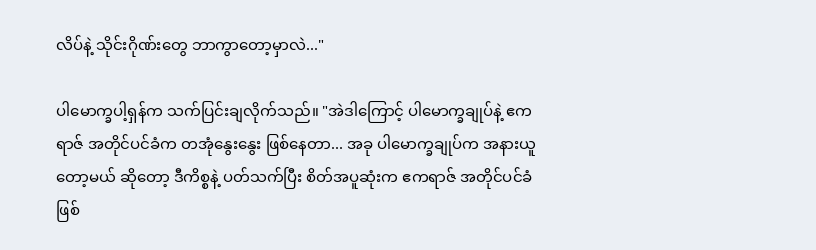လိပ်နဲ့ သိုင်းဂိုဏ်းတွေ ဘာကွာတော့မှာလဲ..."

ပါမောက္ခပါ့ရှန်က သက်ပြင်းချလိုက်သည်။ "အဲဒါကြောင့် ပါမောက္ခချုပ်နဲ့ ဧကရာဇ် အတိုင်ပင်ခံက တအုံနွေးနွေး ဖြစ်နေတာ... အခု ပါမောက္ခချုပ်က အနားယူတော့မယ် ဆိုတော့ ဒီကိစ္စနဲ့ ပတ်သက်ပြီး စိတ်အပူဆုံးက ဧကရာဇ် အတိုင်ပင်ခံ ဖြစ်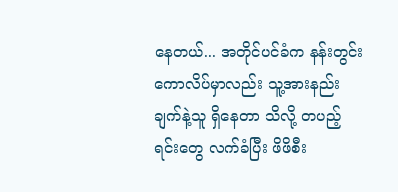နေတယ်... အတိုင်ပင်ခံက နန်းတွင်းကောလိပ်မှာလည်း သူ့အားနည်းချက်နဲ့သူ ရှိနေတာ သိလို့ တပည့်ရင်းတွေ လက်ခံပြီး ဖိဖိစီး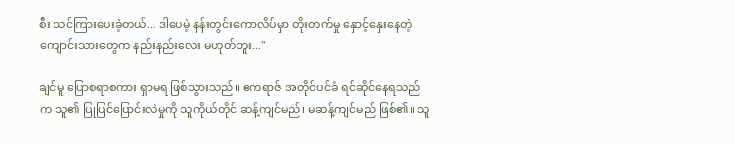စီး သင်ကြားပေးခဲ့တယ်... ဒါပေမဲ့ နန်းတွင်းကောလိပ်မှာ တိုးတက်မှု နှောင့်နှေးနေတဲ့ ကျောင်းသားတွေက နည်းနည်းလေး မဟုတ်ဘူး..."

ချင်မူ ပြောစရာစကား ရှာမရ ဖြစ်သွားသည်။ ဧကရာဇ် အတိုင်ပင်ခံ ရင်ဆိုင်နေရသည်က သူ၏ ပြုပြင်ပြောင်းလဲမှုကို သူကိုယ်တိုင် ဆန့်ကျင်မည်၊ မဆန့်ကျင်မည် ဖြစ်၏။ သူ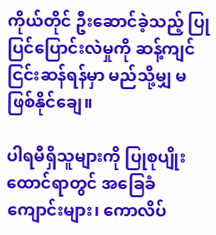ကိုယ်တိုင် ဦးဆောင်ခဲ့သည့် ပြုပြင်ပြောင်းလဲမှုကို ဆန့်ကျင်ငြင်းဆန်ရန်မှာ မည်သို့မျှ မဖြစ်နိုင်ချေ။

ပါရမီရှိသူများကို ပြုစုပျိုးထောင်ရာတွင် အခြေခံကျောင်းများ၊ ကောလိပ်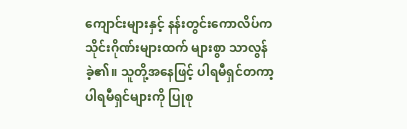ကျောင်းများနှင့် နန်းတွင်းကောလိပ်က သိုင်းဂိုဏ်းများထက် များစွာ သာလွန်ခဲ့၏။ သူတို့အနေဖြင့် ပါရမီရှင်တကာ့ ပါရမီရှင်များကို ပြုစု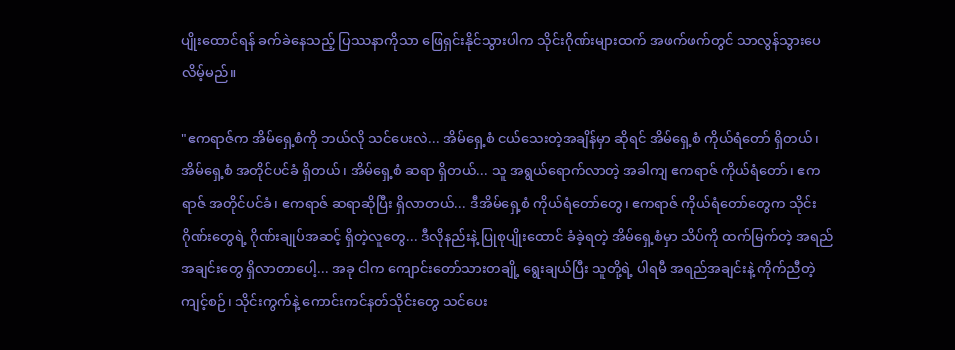ပျိုးထောင်ရန် ခက်ခဲနေသည့် ပြဿနာကိုသာ ဖြေရှင်းနိုင်သွားပါက သိုင်းဂိုဏ်းများထက် အဖက်ဖက်တွင် သာလွန်သွားပေလိမ့်မည်။

"ဧကရာဇ်က အိမ်ရှေ့စံကို ဘယ်လို သင်ပေးလဲ... အိမ်ရှေ့စံ ငယ်သေးတဲ့အချိန်မှာ ဆိုရင် အိမ်ရှေ့စံ ကိုယ်ရံတော် ရှိတယ်၊ အိမ်ရှေ့စံ အတိုင်ပင်ခံ ရှိတယ်၊ အိမ်ရှေ့စံ ဆရာ ရှိတယ်... သူ အရွယ်ရောက်လာတဲ့ အခါကျ ဧကရာဇ် ကိုယ်ရံတော်၊ ဧကရာဇ် အတိုင်ပင်ခံ၊ ဧကရာဇ် ဆရာဆိုပြီး ရှိလာတယ်... ဒီအိမ်ရှေ့စံ ကိုယ်ရံတော်တွေ၊ ဧကရာဇ် ကိုယ်ရံတော်တွေက သိုင်းဂိုဏ်းတွေရဲ့ ဂိုဏ်းချုပ်အဆင့် ရှိတဲ့လူတွေ... ဒီလိုနည်းနဲ့ ပြုစုပျိုးထောင် ခံခဲ့ရတဲ့ အိမ်ရှေ့စံမှာ သိပ်ကို ထက်မြက်တဲ့ အရည်အချင်းတွေ ရှိလာတာပေါ့... အခု ငါက ကျောင်းတော်သားတချို့ ရွေးချယ်ပြီး သူတို့ရဲ့ ပါရမီ အရည်အချင်းနဲ့ ကိုက်ညီတဲ့ ကျင့်စဉ်၊ သိုင်းကွက်နဲ့ ကောင်းကင်နတ်သိုင်းတွေ သင်ပေး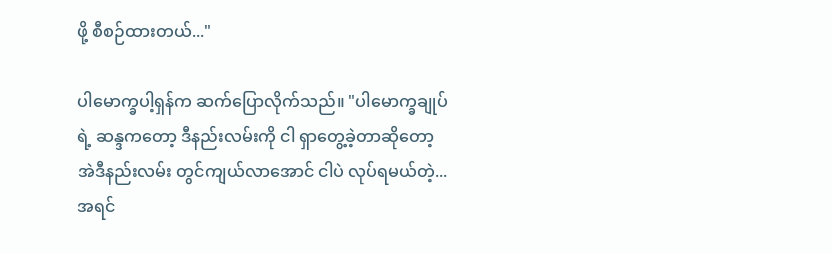ဖို့ စီစဉ်ထားတယ်..."

ပါမောက္ခပါ့ရှန်က ဆက်ပြောလိုက်သည်။ "ပါမောက္ခချုပ်ရဲ့ ဆန္ဒကတော့ ဒီနည်းလမ်းကို ငါ ရှာတွေ့ခဲ့တာဆိုတော့ အဲဒီနည်းလမ်း တွင်ကျယ်လာအောင် ငါပဲ လုပ်ရမယ်တဲ့... အရင်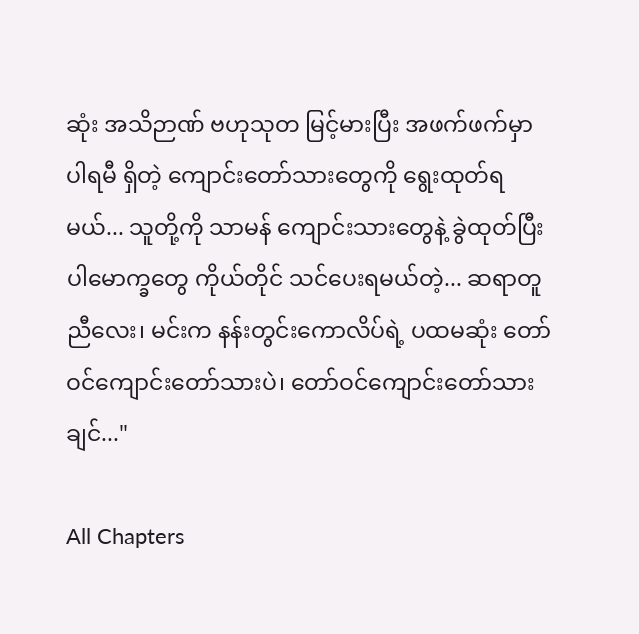ဆုံး အသိဉာဏ် ဗဟုသုတ မြင့်မားပြီး အဖက်ဖက်မှာ ပါရမီ ရှိတဲ့ ကျောင်းတော်သားတွေကို ရွေးထုတ်ရမယ်... သူတို့ကို သာမန် ကျောင်းသားတွေနဲ့ ခွဲထုတ်ပြီး ပါမောက္ခတွေ ကိုယ်တိုင် သင်ပေးရမယ်တဲ့... ဆရာတူညီလေး၊ မင်းက နန်းတွင်းကောလိပ်ရဲ့ ပထမဆုံး တော်ဝင်ကျောင်းတော်သားပဲ၊ တော်ဝင်ကျောင်းတော်သားချင်..."

All Chapters